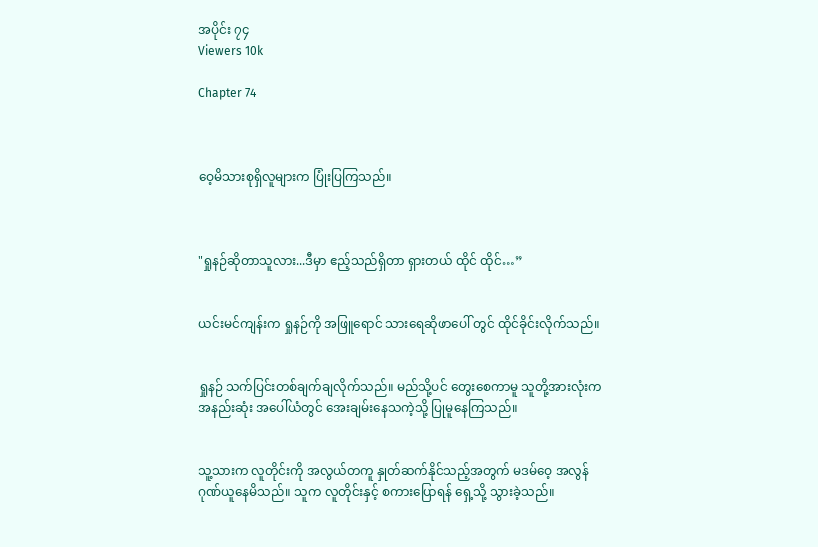အပိုင်း ၇၄
Viewers 10k

Chapter 74



ဝေ့မိသားစုရှိလူများက ပြုံးပြကြသည်။



"ရှုနဉ်ဆိုတာသူလား...ဒီမှာ ဧည့်သည်ရှိတာ ရှားတယ် ထိုင် ထိုင်…”


ယင်းမင်ကျန်းက ရှုနဉ်ကို အဖြူရောင် သားရေဆိုဖာပေါ် တွင် ထိုင်ခိုင်းလိုက်သည်။


ရှုနဉ် သက်ပြင်းတစ်ချက်ချလိုက်သည်။ မည်သို့ပင် တွေးစေကာမူ သူတို့အားလုံးက အနည်းဆုံး အပေါ်ယံတွင် အေးချမ်းနေသကဲ့သို့ ပြုမူနေကြသည်။


သူ့သားက လူတိုင်းကို အလွယ်တကူ နှုတ်ဆက်နိုင်သည့်အတွက် မဒမ်ဝေ့ အလွန်ဂုဏ်ယူနေမိသည်။ သူက လူတိုင်းနှင့် စကားပြောရန် ရှေ့သို့ သွားခဲ့သည်။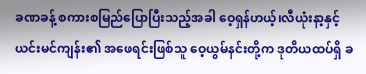ခဏခန့် စကားစမြည်ပြောပြီးသည့်အခါ ဝေ့ရှန်ဟယ့်၊လီယုံးနာ့နှင့် ယင်းမင်ကျန်း၏ အဖေရင်းဖြစ်သူ ဝေ့ယွမ်နင်းတို့က ဒုတိယထပ်ရှိ ခ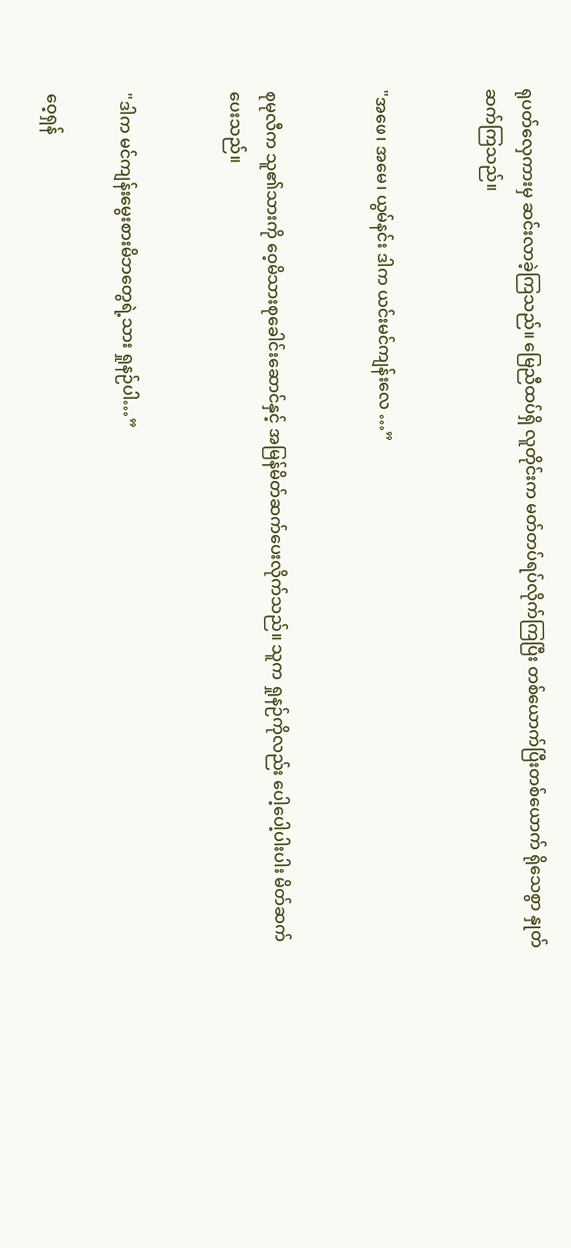ရုပတ်လှေကားမှ ဆင်းလာခဲ့ကြသည်။ မြေညီထပ်ရှိ လူတိုင်းက မတ်တပ်ရပ်လိုက်ကြပြီး တစ်ယောက်ပြီးတစ်ယောက် ရိုသေစွာ နှုတ်ဆက်ကြသည်။


"အဖေ၊ အမေ၊ ယွမ်နင်း ဒါက ယင်းမင်ကျန်းလေ …”


စုမုလီက သူ၏သားကို ဝေ့မိသားစုခေါင်းဆောင်နှင့် အမြန်မိတ်ဆက်ပေးလိုက်သည်။ သူက ရှုနဉ်ကိုလည်း ပေါ့ပေါ့ပါးပါး မိတ်ဆက်ပေးသည်။


"ဒါက မင်ကျန်းမွေးစားမိဘတွေရဲ့သား ရှုနဉ်ပါ…”

ဝေ့ရှန်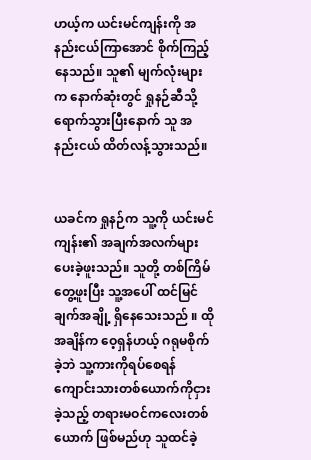ဟယ့်က ယင်းမင်ကျန်းကို အနည်းငယ်ကြာအောင် စိုက်ကြည့်နေသည်။ သူ၏ မျက်လုံးများက နောက်ဆုံးတွင် ရှုနဉ်ဆီသို့ ရောက်သွားပြီးနောက် သူ အနည်းငယ် ထိတ်လန့်သွားသည်။


ယခင်က ရှုနဉ်က သူ့ကို ယင်းမင်ကျန်း၏ အချက်အလက်များ ပေးခဲ့ဖူးသည်။ သူတို့ တစ်ကြိမ်တွေ့ဖူးပြီး သူ့အပေါ် ထင်မြင်ချက်အချို့ ရှိနေသေးသည် ။ ထိုအချိန်က ဝေ့ရှန်ဟယ့် ဂရုမစိုက်ခဲ့ဘဲ သူ့ကားကိုရပ်စေရန် ကျောင်းသားတစ်ယောက်ကိုငှားခဲ့သည့် တရားမဝင်ကလေးတစ်ယောက် ဖြစ်မည်ဟု သူထင်ခဲ့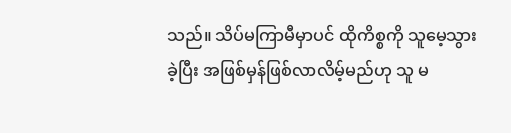သည်။ သိပ်မကြာမီမှာပင် ထိုကိစ္စကို သူမေ့သွားခဲ့ပြီး အဖြစ်မှန်ဖြစ်လာလိမ့်မည်ဟု သူ မ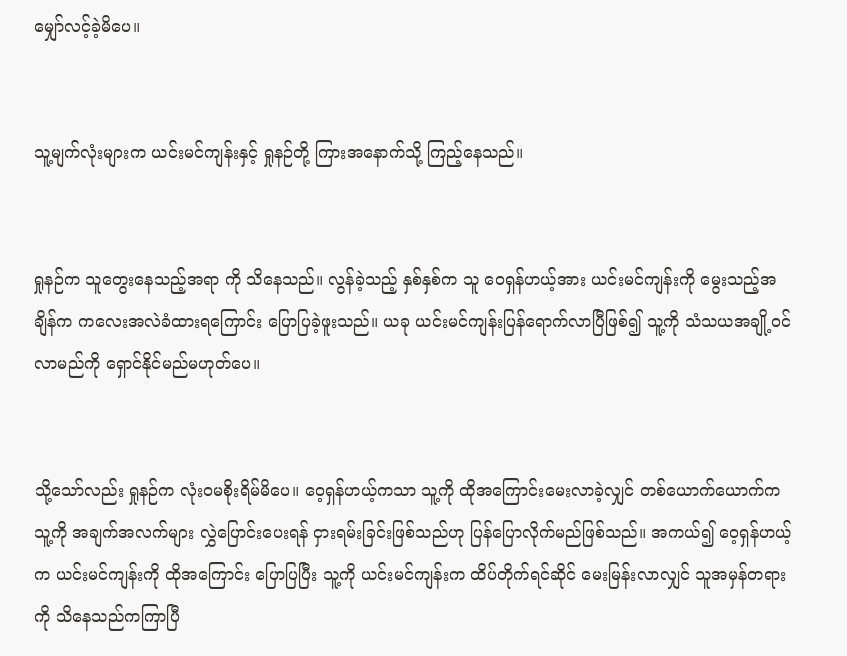မျှော်လင့်ခဲ့မိပေ။


သူ့မျက်လုံးများက ယင်းမင်ကျန်းနှင့် ရှုနဉ်တို့ ကြားအနောက်သို့ ကြည့်နေသည်။


ရှုနဉ်က သူတွေးနေသည့်အရာ ကို သိနေသည်။ လွန်ခဲ့သည့် နှစ်နှစ်က သူ ဝေရှန်ဟယ့်အား ယင်းမင်ကျန်းကို မွေးသည့်အချိန်က ကလေးအလဲခံထားရကြောင်း ပြောပြခဲ့ဖူးသည်။ ယခု ယင်းမင်ကျန်းပြန်ရောက်လာပြီဖြစ်၍ သူ့ကို သံသယအချို့ဝင်လာမည်ကို ရှောင်နိုင်မည်မဟုတ်ပေ။


သို့သော်လည်း ရှုနဉ်က လုံးဝမစိုးရိမ်မိပေ။ ဝေ့ရှန်ဟယ့်ကသာ သူ့ကို ထိုအကြောင်းမေးလာခဲ့လျှင် တစ်ယောက်ယောက်က သူ့ကို အချက်အလက်များ လွှဲပြောင်းပေးရန် ငှားရမ်းခြင်းဖြစ်သည်ဟု ပြန်ပြောလိုက်မည်ဖြစ်သည်။ အကယ်၍ ဝေ့ရှန်ဟယ့်က ယင်းမင်ကျန်းကို ထိုအကြောင်း ပြောပြပြီး သူ့ကို ယင်းမင်ကျန်းက ထိပ်တိုက်ရင်ဆိုင် မေးမြန်းလာလျှင် သူအမှန်တရားကို သိနေသည်ကကြာပြီ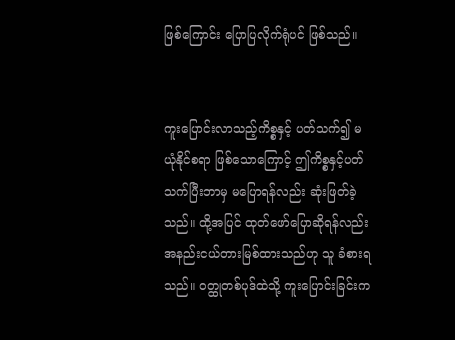ဖြစ်ကြောင်း ပြောပြလိုက်ရုံပင် ဖြစ်သည်။


ကူးပြောင်းလာသည့်ကိစ္စနှင့် ပတ်သက်၍ မယုံနိုင်စရာ ဖြစ်သောကြောင့် ဤကိစ္စနှင့်ပတ်သက်ပြီးဘာမှ မပြောရန်လည်း ဆုံးဖြတ်ခဲ့သည်။ ထို့အပြင် ထုတ်ဖော်ပြောဆိုရန်လည်း အနည်းငယ်တားမြစ်ထားသည်ဟု သူ ခံစားရသည်။ ဝတ္ထုတစ်ပုဒ်ထဲသို့ ကူးပြောင်းခြင်းက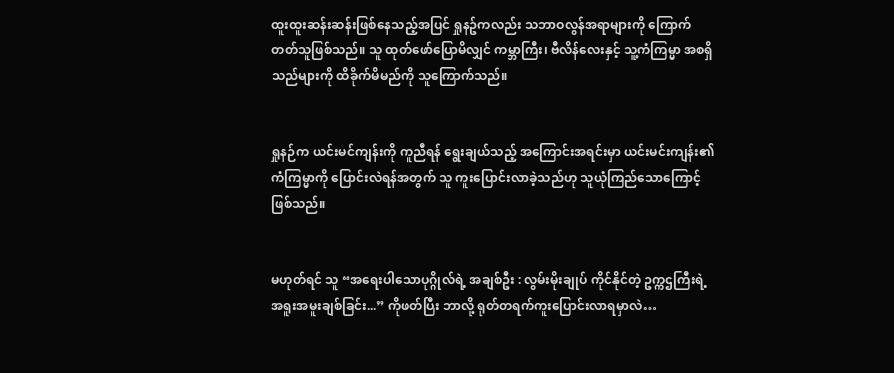ထူးထူးဆန်းဆန်းဖြစ်နေသည့်အပြင် ရှုနဥ်ကလည်း သဘာဝလွန်အရာများကို ကြောက်တတ်သူဖြစ်သည်။ သူ ထုတ်ဖော်ပြောမိလျှင် ကမ္ဘာကြီး၊ ဗီလိန်လေးနှင့် သူ့ကံကြမ္မာ အစရှိသည်များကို ထိခိုက်မိမည်ကို သူကြောက်သည်။


ရှုနဉ်က ယင်းမင်ကျန်းကို ကူညီရန် ရွေးချယ်သည့် အကြောင်းအရင်းမှာ ယင်းမင်းကျန်း၏ ကံကြမ္မာကို ပြောင်းလဲရန်အတွက် သူ ကူးပြောင်းလာခဲ့သည်ဟု သူယုံကြည်သောကြောင့်ဖြစ်သည်။


မဟုတ်ရင် သူ “အရေးပါသောပုဂ္ဂိုလ်ရဲ့ အချစ်ဦး : လွမ်းမိုးချုပ် ကိုင်နိုင်တဲ့ ဥက္ကဌကြီးရဲ့ အရူးအမူးချစ်ခြင်း...” ကိုဖတ်ပြီး ဘာလို့ ရုတ်တရက်ကူးပြောင်းလာရမှာလဲ…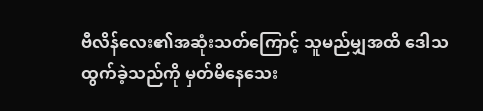ဗီလိန်လေး၏အဆုံးသတ်ကြောင့် သူမည်မျှအထိ ဒေါသထွက်ခဲ့သည်ကို မှတ်မိနေသေး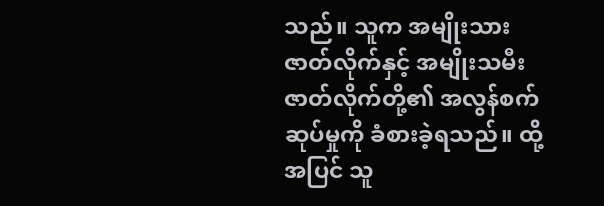သည်။ သူက အမျိုးသားဇာတ်လိုက်နှင့် အမျိုးသမီးဇာတ်လိုက်တို့၏ အလွန်စက်ဆုပ်မှုကို ခံစားခဲ့ရသည်။ ထို့အပြင် သူ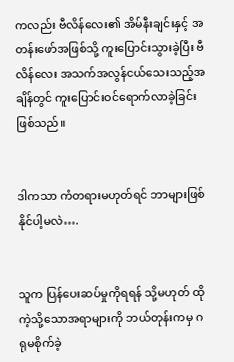ကလည်း ဗီလိန်လေး၏ အိမ်နီးချင်းနှင့် အတန်းဖော်အဖြစ်သို့ ကူးပြောင်းသွားခဲ့ပြီး ဗီလိန်လေး အသက်အလွန်ငယ်သေးသည့်အချိန်တွင် ကူးပြောင်းဝင်ရောက်လာခဲ့ခြင်းဖြစ်သည်။


ဒါကသာ ကံတရားမဟုတ်ရင် ဘာများဖြစ်နိုင်ပါ့မလဲ….


သူက ပြန်ပေးဆပ်မှုကိုရရန် သို့မဟုတ် ထိုကဲ့သို့သောအရာများကို ဘယ်တုန်းကမှ ဂရုမစိုက်ခဲ့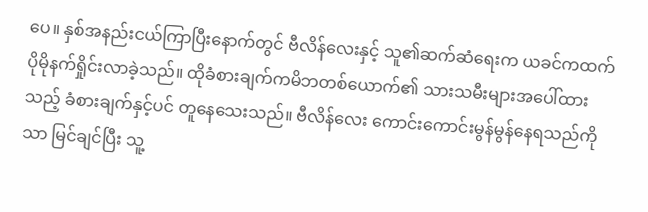ပေ။ နှစ်အနည်းငယ်ကြာပြီးနောက်တွင် ဗီလိန်လေးနှင့် သူ၏ဆက်ဆံရေးက ယခင်ကထက် ပိုမိုနက်ရှိုင်းလာခဲ့သည်။ ထိုခံစားချက်ကမိဘတစ်ယောက်၏ သားသမီးများအပေါ်ထားသည့် ခံစားချက်နှင့်ပင် တူနေသေးသည်။ ဗီလိန်လေး ကောင်းကောင်းမွန်မွန်နေရသည်ကိုသာ မြင်ချင်ပြီး သူ့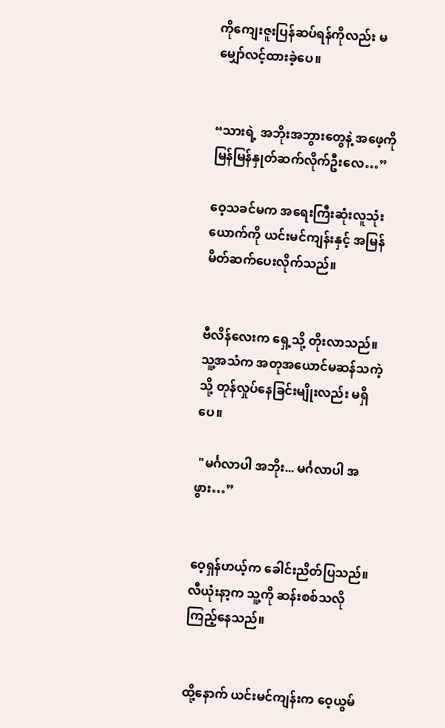ကိုကျေးဇူးပြန်ဆပ်ရန်ကိုလည်း မမျှော်လင့်ထားခဲ့ပေ။


“သားရဲ့ အဘိုးအဘွားတွေနဲ့ အဖေ့ကို မြန်မြန်နှုတ်ဆက်လိုက်ဦးလေ…”

ဝေ့သခင်မက အရေးကြီးဆုံးလူသုံးယောက်ကို ယင်းမင်ကျန်းနှင့် အမြန်မိတ်ဆက်ပေးလိုက်သည်။


ဗီလိန်လေးက ရှေ့သို့ တိုးလာသည်။ သူ့အသံက အတုအယောင်မဆန်သကဲ့သို့ တုန်လှုပ်နေခြင်းမျိုးလည်း မရှိပေ။

 "မင်္ဂလာပါ အဘိုး... မင်္ဂလာပါ အဖွား…”


ဝေ့ရှန်ဟယ့်က ခေါင်းညိတ်ပြသည်။ လီယုံးနာ့က သူ့ကို ဆန်းစစ်သလို ကြည့်နေသည်။


ထို့နောက် ယင်းမင်ကျန်းက ဝေ့ယွမ်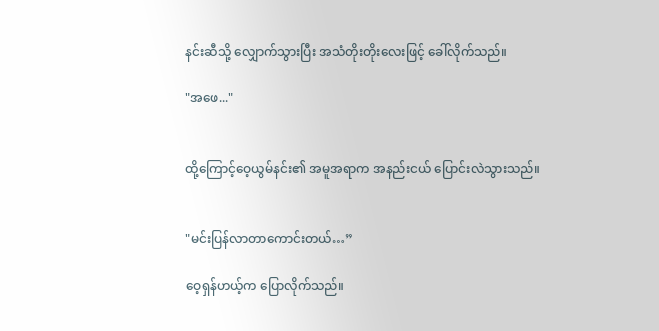နင်းဆီသို့ လျှောက်သွားပြီး အသံတိုးတိုးလေးဖြင့် ခေါ်လိုက်သည်။

"အဖေ..."


ထို့ကြောင့်ဝေ့ယွမ်နင်း၏ အမူအရာက အနည်းငယ် ပြောင်းလဲသွားသည်။


"မင်းပြန်လာတာကောင်းတယ်…”

ဝေ့ရှန်ဟယ့်က ပြောလိုက်သည်။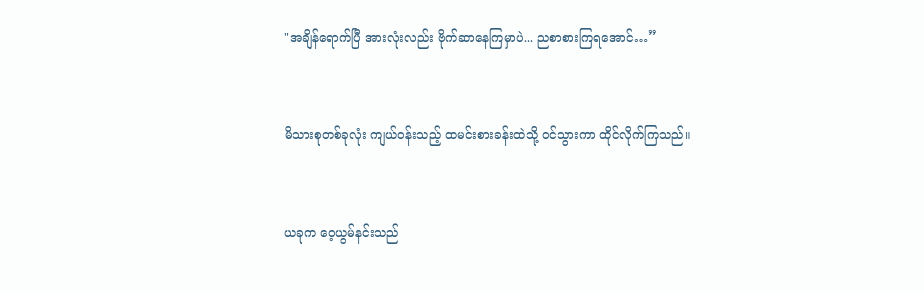"အချိန်ရောက်ပြီ အားလုံးလည်း ဗိုက်ဆာနေကြမှာပဲ... ညစာစားကြရအောင်…”


မိသားစုတစ်ခုလုံး ကျယ်ဝန်းသည့် ထမင်းစားခန်းထဲသို့ ဝင်သွားကာ ထိုင်လိုက်ကြသည်။


ယခုက ဝေ့ယွမ်နင်းသည်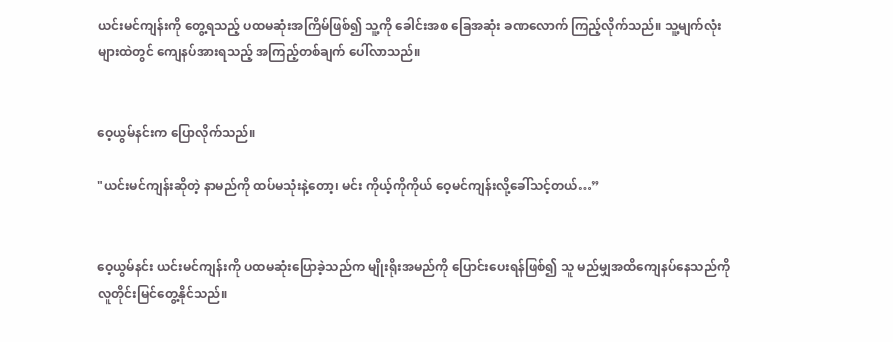ယင်းမင်ကျန်းကို တွေ့ရသည့် ပထမဆုံးအကြိမ်ဖြစ်၍ သူ့ကို ခေါင်းအစ ခြေအဆုံး ခဏလောက် ကြည့်လိုက်သည်။ သူ့မျက်လုံးများထဲတွင် ကျေနပ်အားရသည့် အကြည့်တစ်ချက် ပေါ်လာသည်။


ဝေ့ယွမ်နင်းက ပြောလိုက်သည်။

"ယင်းမင်ကျန်းဆိုတဲ့ နာမည်ကို ထပ်မသုံးနဲ့တော့၊ မင်း ကိုယ့်ကိုကိုယ် ဝေ့မင်ကျန်းလို့ခေါ်သင့်တယ်…”


ဝေ့ယွမ်နင်း ယင်းမင်ကျန်းကို ပထမဆုံးပြောခဲ့သည်က မျိုးရိုးအမည်ကို ပြောင်းပေးရန်ဖြစ်၍ သူ မည်မျှအထိကျေနပ်နေသည်ကို လူတိုင်းမြင်တွေ့နိုင်သည်။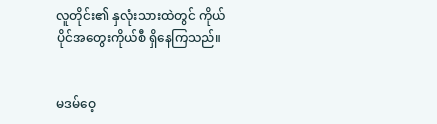လူတိုင်း၏ နှလုံးသားထဲတွင် ကိုယ်ပိုင်အတွေးကိုယ်စီ ရှိနေကြသည်။


မဒမ်ဝေ့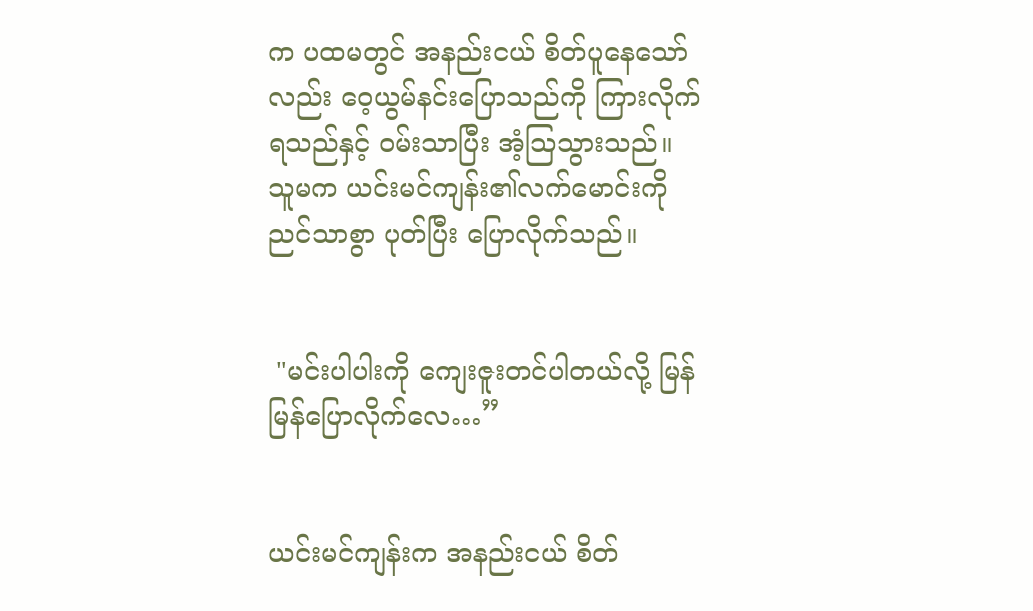က ပထမတွင် အနည်းငယ် စိတ်ပူနေသော်လည်း ဝေ့ယွမ်နင်းပြောသည်ကို ကြားလိုက်ရသည်နှင့် ဝမ်းသာပြီး အံ့သြသွားသည်။ သူမက ယင်းမင်ကျန်း၏လက်မောင်းကို ညင်သာစွာ ပုတ်ပြီး ပြောလိုက်သည်။


 "မင်းပါပါးကို ကျေးဇူးတင်ပါတယ်လို့ မြန်မြန်ပြောလိုက်လေ…”


ယင်းမင်ကျန်းက အနည်းငယ် စိတ်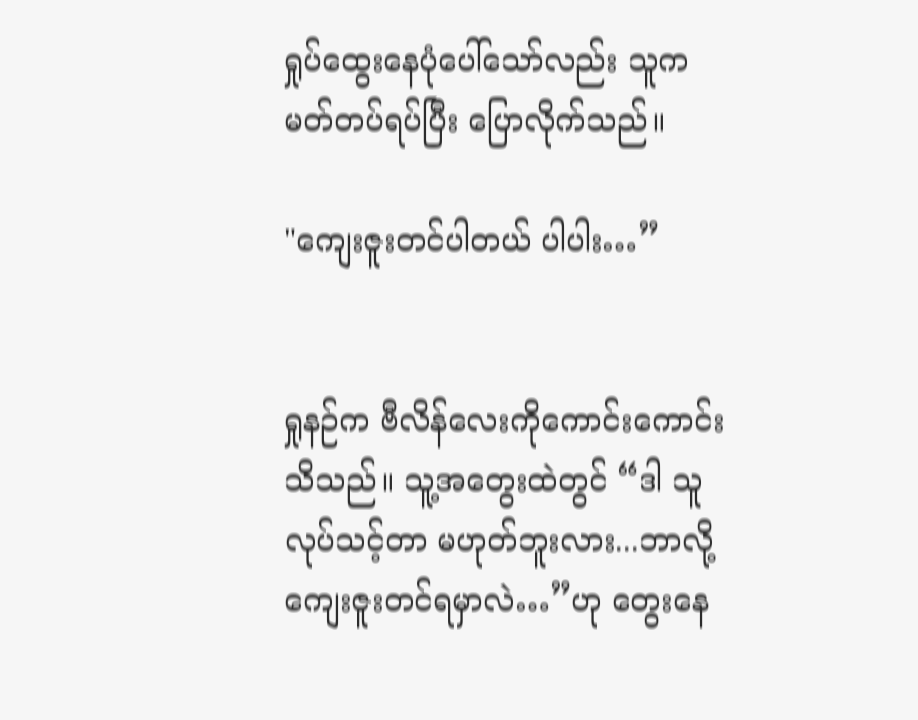ရှုပ်ထွေးနေပုံပေါ်သော်လည်း သူက မတ်တပ်ရပ်ပြီး ပြောလိုက်သည်။

"ကျေးဇူးတင်ပါတယ် ပါပါး…”


ရှုနဉ်က ဗီလိန်လေးကိုကောင်းကောင်းသိသည်။ သူ့အတွေးထဲတွင် “ဒါ သူလုပ်သင့်တာ မဟုတ်ဘူးလား...ဘာလို့ ကျေးဇူးတင်ရမှာလဲ…”ဟု တွေးနေ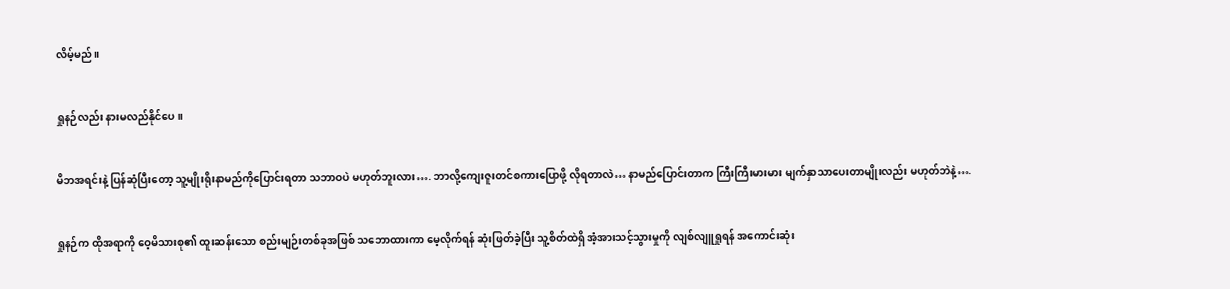လိမ့်မည်။


ရှုနဉ်လည်း နားမလည်နိုင်ပေ။


မိဘအရင်းနဲ့ ပြန်ဆုံပြီးတော့ သူ့မျိုးရိုးနာမည်ကိုပြောင်းရတာ သဘာဝပဲ မဟုတ်ဘူးလား…. ဘာလို့ကျေးဇူးတင်စကားပြောဖို့ လိုရတာလဲ… နာမည်ပြောင်းတာက ကြီးကြီးမားမား မျက်နှာသာပေးတာမျိုးလည်း မဟုတ်ဘဲနဲ့….


ရှုနဉ်က ထိုအရာကို ဝေ့မိသားစု၏ ထူးဆန်းသော စည်းမျဉ်းတစ်ခုအဖြစ် သဘောထားကာ မေ့လိုက်ရန် ဆုံးဖြတ်ခဲ့ပြီး သူ့စိတ်ထဲရှိ အံ့အားသင့်သွားမှုကို လျစ်လျူရှုရန် အကောင်းဆုံး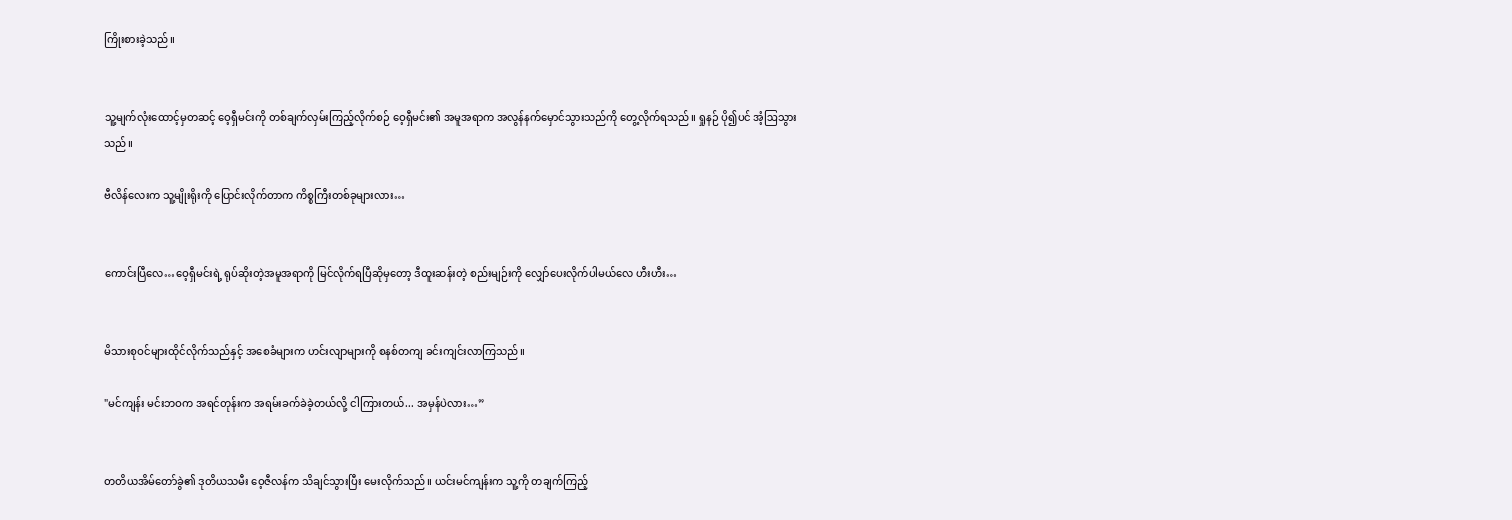ကြိုးစားခဲ့သည်။


သူ့မျက်လုံးထောင့်မှတဆင့် ဝေ့ရှီမင်းကို တစ်ချက်လှမ်းကြည့်လိုက်စဉ် ဝေ့ရှီမင်း၏ အမူအရာက အလွန်နက်မှောင်သွားသည်ကို တွေ့လိုက်ရသည်။ ရှုနဉ် ပို၍ပင် အံ့ဩသွားသည်။

ဗီလိန်လေးက သူ့မျိုးရိုးကို ပြောင်းလိုက်တာက ကိစ္စကြီးတစ်ခုများလား…


ကောင်းပြီလေ…ဝေ့ရှီမင်းရဲ့ ရုပ်ဆိုးတဲ့အမူအရာကို မြင်လိုက်ရပြီဆိုမှတော့ ဒီထူးဆန်းတဲ့ စည်းမျဉ်းကို လျှော်ပေးလိုက်ပါမယ်လေ ဟီးဟီး…


မိသားစုဝင်များထိုင်လိုက်သည်နှင့် အစေခံများက ဟင်းလျာများကို စနစ်တကျ ခင်းကျင်းလာကြသည်။

"မင်ကျန်း မင်းဘဝက အရင်တုန်းက အရမ်းခက်ခဲခဲ့တယ်လို့ ငါကြားတယ်... အမှန်ပဲလား…”


တတိယအိမ်တော်ခွဲ၏ ဒုတိယသမီး ဝေ့ဇီလန်က သိချင်သွားပြီး မေးလိုက်သည်။ ယင်းမင်ကျန်းက သူ့ကို တချက်ကြည့်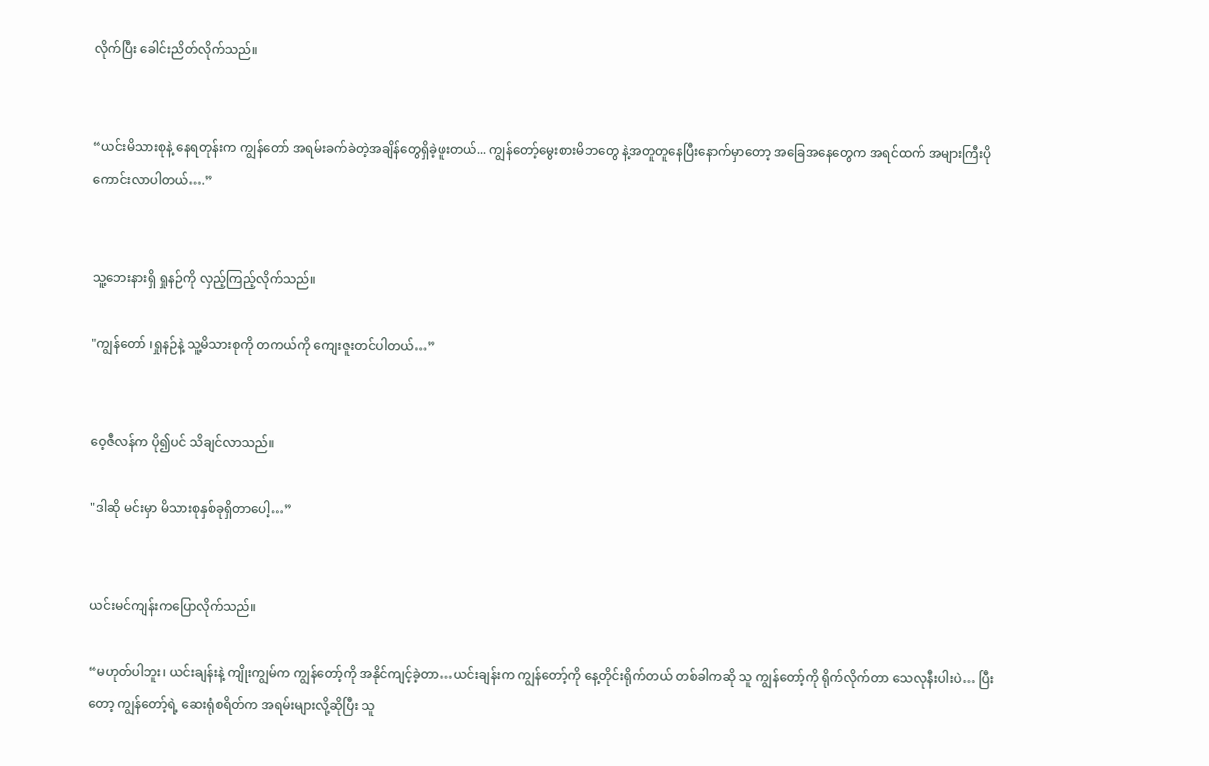လိုက်ပြီး ခေါင်းညိတ်လိုက်သည်။


“ယင်းမိသားစုနဲ့ နေရတုန်းက ကျွန်တော် အရမ်းခက်ခဲတဲ့အချိန်တွေရှိခဲ့ဖူးတယ်... ကျွန်တော့်မွေးစားမိဘတွေ နဲ့အတူတူနေပြီးနောက်မှာတော့ အခြေအနေတွေက အရင်ထက် အများကြီးပိုကောင်းလာပါတယ်….”


သူ့ဘေးနားရှိ ရှုနဉ်ကို လှည့်ကြည့်လိုက်သည်။

"ကျွန်တော် ၊ရှုနဉ်နဲ့ သူ့မိသားစုကို တကယ်ကို ကျေးဇူးတင်ပါတယ်…”


ဝေ့ဇီလန်က ပို၍ပင် သိချင်လာသည်။

"ဒါဆို မင်းမှာ မိသားစုနှစ်ခုရှိတာပေါ့…”


ယင်းမင်ကျန်းကပြောလိုက်သည်။

“မဟုတ်ပါဘူး၊ ယင်းချန်းနဲ့ ကျိုးကျွမ်က ကျွန်တော့်ကို အနိုင်ကျင့်ခဲ့တာ…ယင်းချန်းက ကျွန်တော့်ကို နေ့တိုင်းရိုက်တယ် တစ်ခါကဆို သူ ကျွန်တော့်ကို ရိုက်လိုက်တာ သေလုနီးပါးပဲ… ပြီးတော့ ကျွန်တော့်ရဲ့ ဆေးရုံစရိတ်က အရမ်းများလို့ဆိုပြီး သူ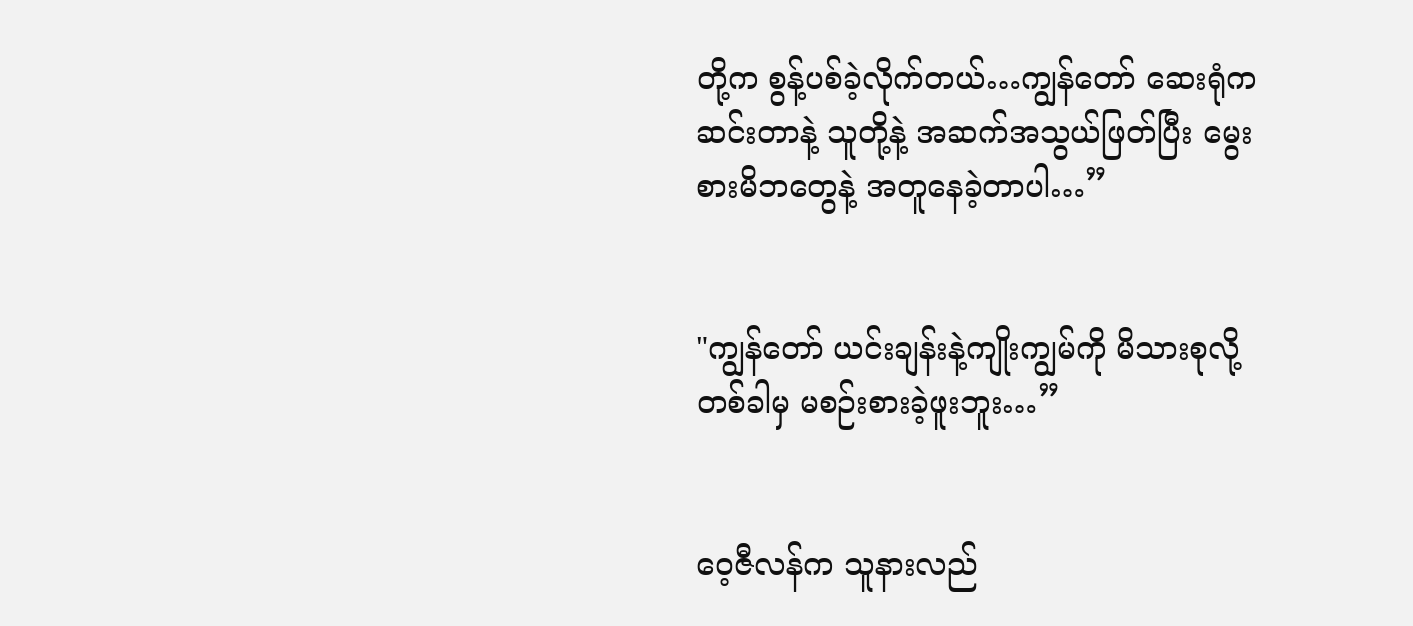တို့က စွန့်ပစ်ခဲ့လိုက်တယ်…ကျွန်တော် ဆေးရုံက ဆင်းတာနဲ့ သူတို့နဲ့ အဆက်အသွယ်ဖြတ်ပြီး မွေးစားမိဘတွေနဲ့ အတူနေခဲ့တာပါ…”


"ကျွန်တော် ယင်းချန်းနဲ့ကျိုးကျွမ်ကို မိသားစုလို့ တစ်ခါမှ မစဉ်းစားခဲ့ဖူးဘူး…”


ဝေ့ဇီလန်က သူနားလည်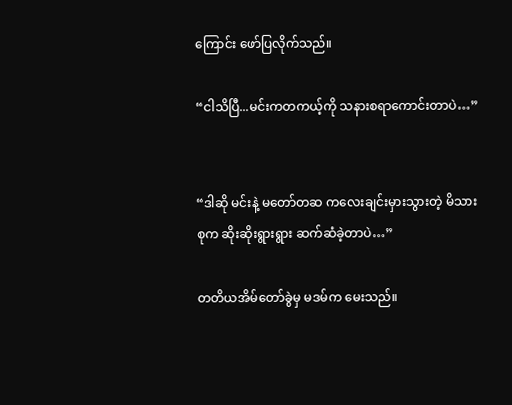ကြောင်း ဖော်ပြလိုက်သည်။

“ငါသိပြီ...မင်းကတကယ့်ကို သနားစရာကောင်းတာပဲ…”


“ဒါဆို မင်းနဲ့ မတော်တဆ ကလေးချင်းမှားသွားတဲ့ မိသားစုက ဆိုးဆိုးရွားရွား ဆက်ဆံခဲ့တာပဲ…”

တတိယအိမ်တော်ခွဲမှ မဒမ်က မေးသည်။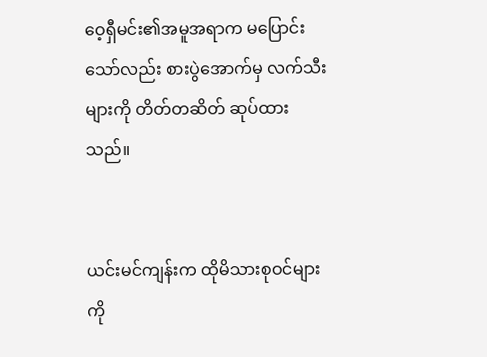ဝေ့ရှီမင်း၏အမူအရာက မပြောင်းသော်လည်း စားပွဲအောက်မှ လက်သီးများကို တိတ်တဆိတ် ဆုပ်ထားသည်။


ယင်းမင်ကျန်းက ထိုမိသားစုဝင်များကို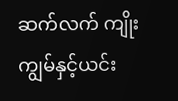ဆက်လက် ကျိုးကျွမ်နှင့်ယင်း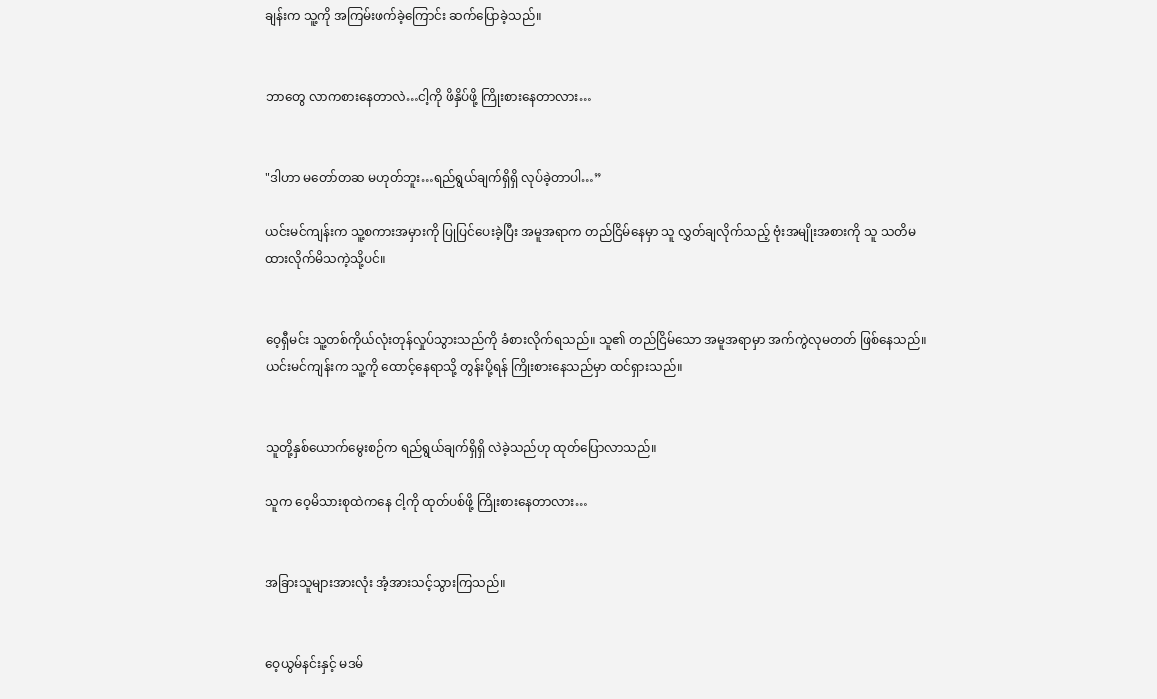ချန်းက သူ့ကို အကြမ်းဖက်ခဲ့ကြောင်း ဆက်ပြောခဲ့သည်။


ဘာတွေ လာကစားနေတာလဲ…ငါ့ကို ဖိနှိပ်ဖို့ ကြိုးစားနေတာလား…


"ဒါဟာ မတော်တဆ မဟုတ်ဘူး…ရည်ရွယ်ချက်ရှိရှိ လုပ်ခဲ့တာပါ…”

ယင်းမင်ကျန်းက သူ့စကားအမှားကို ပြုပြင်ပေးခဲ့ပြီး အမူအရာက တည်ငြိမ်နေမှာ သူ လွှတ်ချလိုက်သည့် ဗုံးအမျိုးအစားကို သူ သတိမထားလိုက်မိသကဲ့သို့ပင်။


ဝေ့ရှီမင်း သူ့တစ်ကိုယ်လုံးတုန်လှုပ်သွားသည်ကို ခံစားလိုက်ရသည်။ သူ၏ တည်ငြိမ်သော အမူအရာမှာ အက်ကွဲလုမတတ် ဖြစ်နေသည်။ ယင်းမင်ကျန်းက သူ့ကို ထောင့်နေရာသို့ တွန်းပို့ရန် ကြိုးစားနေသည်မှာ ထင်ရှားသည်။


သူတို့နှစ်ယောက်မွေးစဉ်က ရည်ရွယ်ချက်ရှိရှိ လဲခဲ့သည်ဟု ထုတ်ပြောလာသည်။

သူက ဝေ့မိသားစုထဲကနေ ငါ့ကို ထုတ်ပစ်ဖို့ ကြိုးစားနေတာလား…


အခြားသူများအားလုံး အံ့အားသင့်သွားကြသည်။


ဝေ့ယွမ်နင်းနှင့် မဒမ်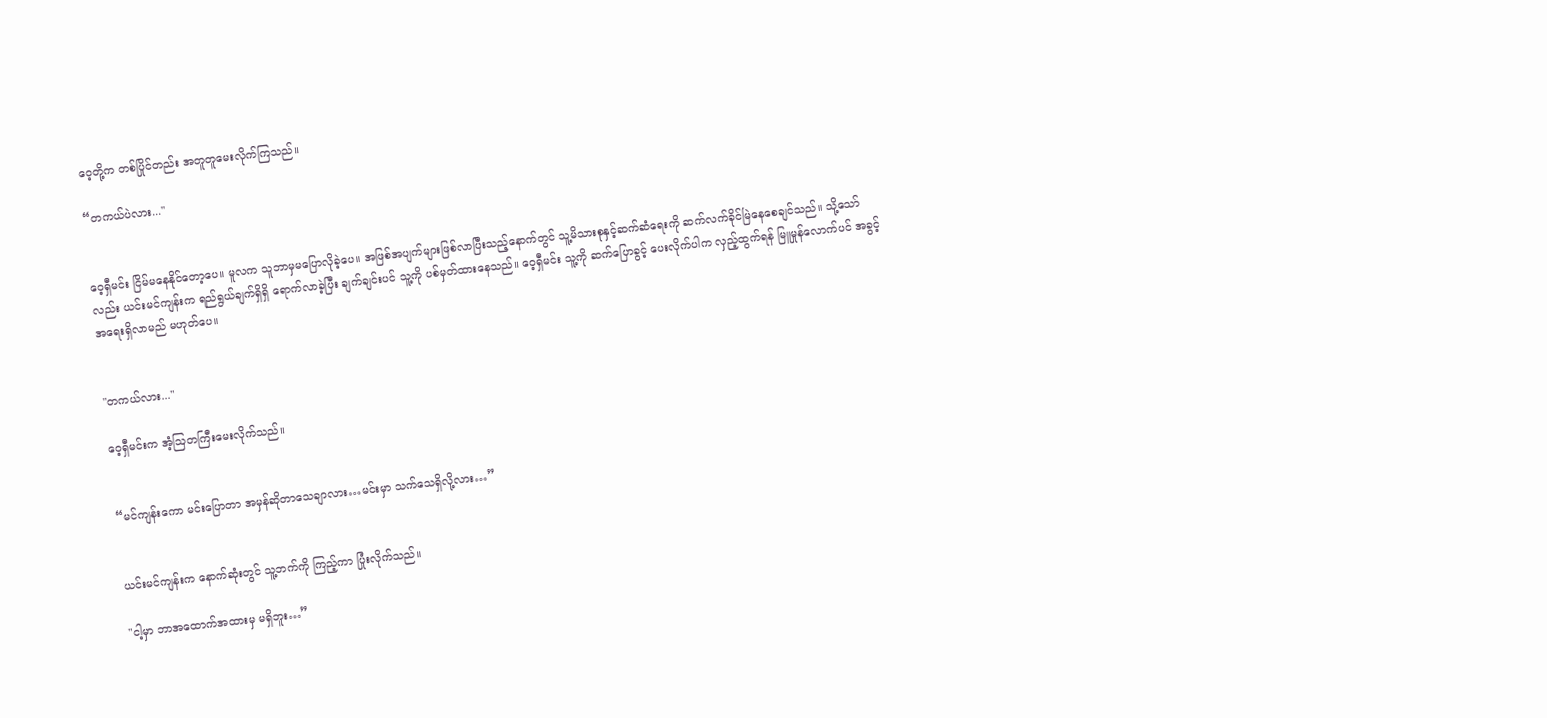ဝေ့တို့က တစ်ပြိုင်တည်း အတူတူမေးလိုက်ကြသည်။

“တကယ်ပဲလား..."


ဝေ့ရှီမင်း ငြိမ်မနေနိုင်တော့ပေ။ မူလက သူဘာမှမပြောလိုခဲ့ပေ။ အဖြစ်အပျက်များဖြစ်လာပြီးသည့်နောက်တွင် သူ့မိသားစုနှင့်ဆက်ဆံရေးကို ဆက်လက်ခိုင်မြဲနေစေချင်သည်။ သို့သော်လည်း ယင်းမင်ကျန်းက ရည်ရွယ်ချက်ရှိရှိ ရောက်လာခဲ့ပြီး ချက်ချင်းပင် သူ့ကို ပစ်မှတ်ထားနေသည်။ ဝေ့ရှီမင်း သူ့ကို ဆက်ပြောခွင့် ပေးလိုက်ပါက လှည့်ထွက်ရန် မြူမှုန်လောက်ပင် အခွင့်အရေးရှိလာမည် မဟုတ်ပေ။


"တကယ်လား..."

ဝေ့ရှီမင်းက အံ့ဩတကြီးမေးလိုက်သည်။


“မင်ကျန်းကော မင်းပြောတာ အမှန်ဆိုတာသေချာလား…မင်းမှာ သက်သေရှိလို့လား…”


ယင်းမင်ကျန်းက နောက်ဆုံးတွင် သူ့ဘက်ကို ကြည့်ကာ ပြုံးလိုက်သည်။

"ငါ့မှာ ဘာအထောက်အထားမှ မရှိဘူး…”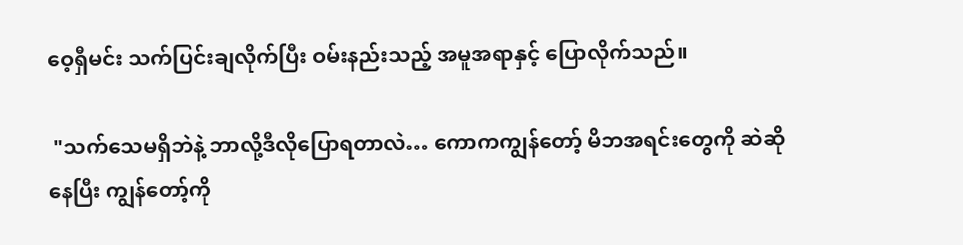ဝေ့ရှီမင်း သက်ပြင်းချလိုက်ပြီး ဝမ်းနည်းသည့် အမူအရာနှင့် ပြောလိုက်သည်။

 "သက်သေမရှိဘဲနဲ့ ဘာလို့ဒီလိုပြောရတာလဲ… ကောကကျွန်တော့် မိဘအရင်းတွေကို ဆဲဆိုနေပြီး ကျွန်တော့်ကို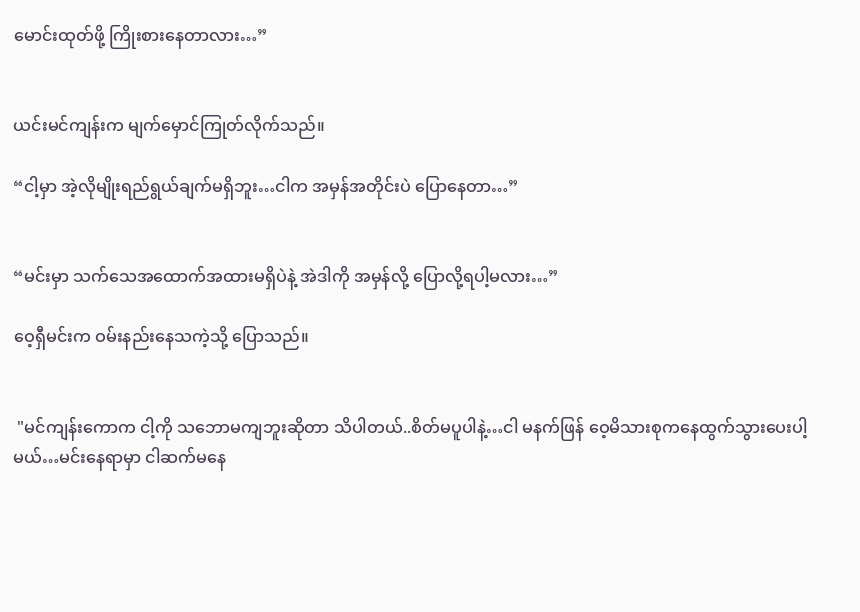မောင်းထုတ်ဖို့ ကြိုးစားနေတာလား…”


ယင်းမင်ကျန်းက မျက်မှောင်ကြုတ်လိုက်သည်။

“ငါ့မှာ အဲ့လိုမျိုးရည်ရွယ်ချက်မရှိဘူး…ငါက အမှန်အတိုင်းပဲ ပြောနေတာ…”


“မင်းမှာ သက်သေအထောက်အထားမရှိပဲနဲ့ အဲဒါကို အမှန်လို့ ပြောလို့ရပါ့မလား…”

ဝေ့ရှီမင်းက ဝမ်းနည်းနေသကဲ့သို့ ပြောသည်။


 "မင်ကျန်းကောက ငါ့ကို သဘောမကျဘူးဆိုတာ သိပါတယ်..စိတ်မပူပါနဲ့…ငါ မနက်ဖြန် ဝေ့မိသားစုကနေထွက်သွားပေးပါ့မယ်…မင်းနေရာမှာ ငါဆက်မနေ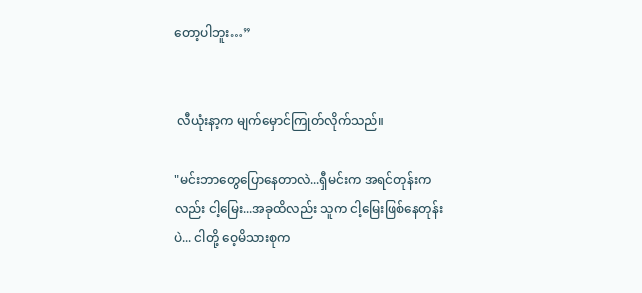တော့ပါဘူး…”


 လီယုံးနာ့က မျက်မှောင်ကြုတ်လိုက်သည်။

"မင်းဘာတွေပြောနေတာလဲ...ရှီမင်းက အရင်တုန်းကလည်း ငါ့မြေး...အခုထိလည်း သူက ငါ့မြေးဖြစ်နေတုန်းပဲ... ငါတို့ ဝေ့မိသားစုက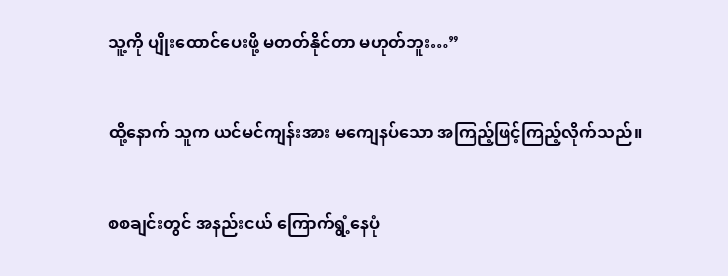သူ့ကို ပျိုးထောင်ပေးဖို့ မတတ်နိုင်တာ မဟုတ်ဘူး…”


ထို့နောက် သူက ယင်မင်ကျန်းအား မကျေနပ်သော အကြည့်ဖြင့်ကြည့်လိုက်သည်။


စစချင်းတွင် အနည်းငယ် ကြောက်ရွံ့နေပုံ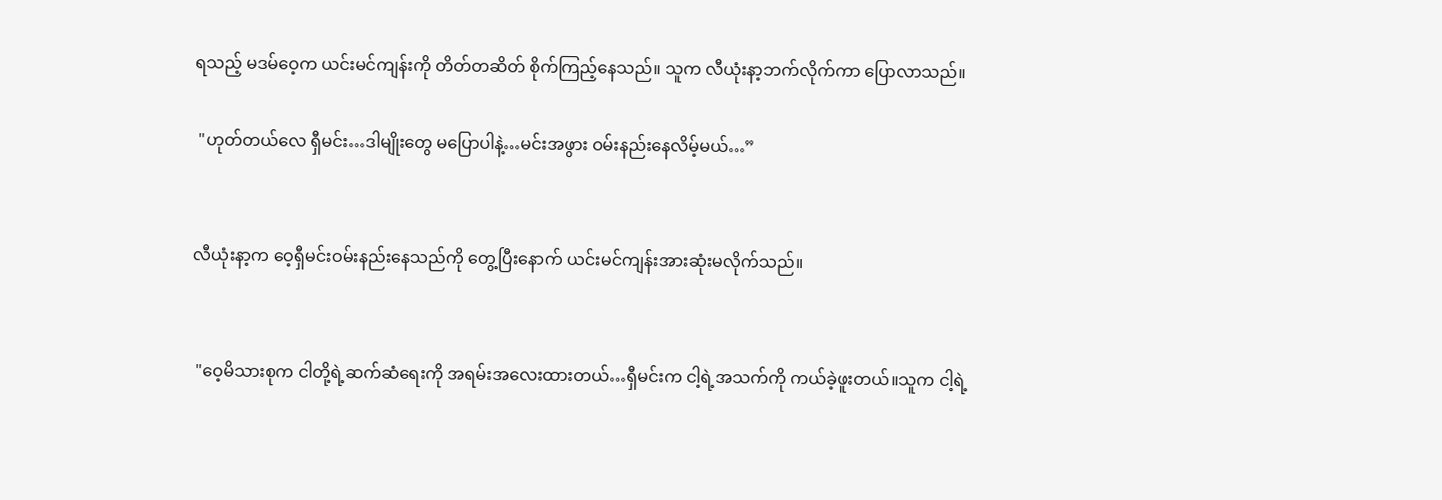ရသည့် မဒမ်ဝေ့က ယင်းမင်ကျန်းကို တိတ်တဆိတ် စိုက်ကြည့်နေသည်။ သူက လီယုံးနာ့ဘက်လိုက်ကာ ပြောလာသည်။

 "ဟုတ်တယ်လေ ရှီမင်း…ဒါမျိုးတွေ မပြောပါနဲ့…မင်းအဖွား ဝမ်းနည်းနေလိမ့်မယ်…”


လီယုံးနာ့က ဝေ့ရှီမင်းဝမ်းနည်းနေသည်ကို တွေ့ပြီးနောက် ယင်းမင်ကျန်းအားဆုံးမလိုက်သည်။


 "ဝေ့မိသားစုက ငါတို့ရဲ့ဆက်ဆံရေးကို အရမ်းအလေးထားတယ်…ရှီမင်းက ငါ့ရဲ့အသက်ကို ကယ်ခဲ့ဖူးတယ်။သူက ငါ့ရဲ့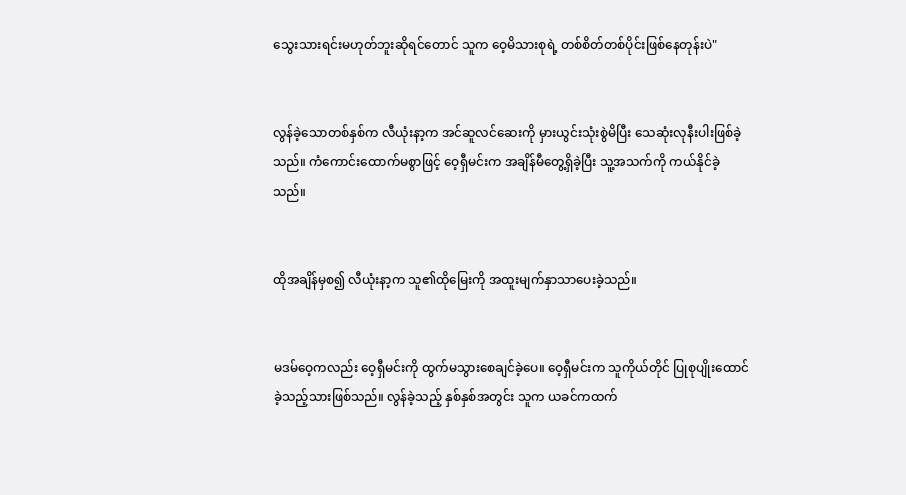သွေးသားရင်းမဟုတ်ဘူးဆိုရင်တောင် သူက ဝေ့မိသားစုရဲ့ တစ်စိတ်တစ်ပိုင်းဖြစ်နေတုန်းပဲ"


လွန်ခဲ့သောတစ်နှစ်က လီယုံးနာ့က အင်ဆူလင်ဆေးကို မှားယွင်းသုံးစွဲမိပြီး သေဆုံးလုနီးပါးဖြစ်ခဲ့သည်။ ကံကောင်းထောက်မစွာဖြင့် ဝေ့ရှီမင်းက အချိန်မီတွေ့ရှိခဲ့ပြီး သူ့အသက်ကို ကယ်နိုင်ခဲ့သည်။


ထိုအချိန်မှစ၍ လီယုံးနာ့က သူ၏ထိုမြေးကို အထူးမျက်နှာသာပေးခဲ့သည်။


မဒမ်ဝေ့ကလည်း ဝေ့ရှီမင်းကို ထွက်မသွားစေချင်ခဲ့ပေ။ ဝေ့ရှီမင်းက သူကိုယ်တိုင် ပြုစုပျိုးထောင်ခဲ့သည့်သားဖြစ်သည်။ လွန်ခဲ့သည့် နှစ်နှစ်အတွင်း သူက ယခင်ကထက်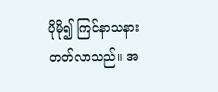ပိုမို၍ ကြင်နာသနားတတ်လာသည်။ အ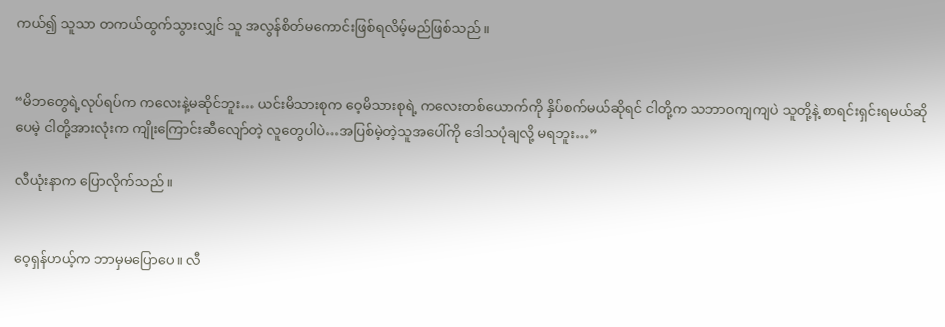ကယ်၍ သူသာ တကယ်ထွက်သွားလျှင် သူ အလွန်စိတ်မကောင်းဖြစ်ရလိမ့်မည်ဖြစ်သည်။


“မိဘတွေရဲ့လုပ်ရပ်က ကလေးနဲ့မဆိုင်ဘူး… ယင်းမိသားစုက ဝေ့မိသားစုရဲ့ ကလေးတစ်ယောက်ကို နှိပ်စက်မယ်ဆိုရင် ငါတို့က သဘာဝကျကျပဲ သူတို့နဲ့ စာရင်းရှင်းရမယ်ဆိုပေမဲ့ ငါတို့အားလုံးက ကျိုးကြောင်းဆီလျော်တဲ့ လူတွေပါပဲ…အပြစ်မဲ့တဲ့သူအပေါ်ကို ဒေါသပုံချလို့ မရဘူး…”

လီယုံးနာက ပြောလိုက်သည်။


ဝေ့ရှန်ဟယ့်က ဘာမှမပြောပေ။ လီ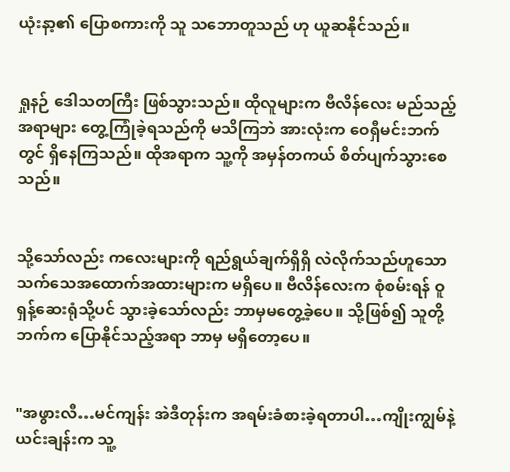ယုံးနာ့၏ ပြောစကားကို သူ သဘောတူသည် ဟု ယူဆနိုင်သည်။


ရှုနဉ် ဒေါသတကြီး ဖြစ်သွားသည်။ ထိုလူများက ဗီလိန်လေး မည်သည့်အရာများ တွေ့ကြုံခဲ့ရသည်ကို မသိကြဘဲ အားလုံးက ဝေရှီမင်းဘက်တွင် ရှိနေကြသည်။ ထိုအရာက သူ့ကို အမှန်တကယ် စိတ်ပျက်သွားစေသည်။


သို့သော်လည်း ကလေးများကို ရည်ရွယ်ချက်ရှိရှိ လဲလိုက်သည်ဟူသော သက်သေအထောက်အထားများက မရှိပေ။ ဗီလိန်လေးက စုံစမ်းရန် ဝူရှန့်ဆေးရုံသို့ပင် သွားခဲ့သော်လည်း ဘာမှမတွေ့ခဲ့ပေ။ သို့ဖြစ်၍ သူတို့ဘက်က ပြောနိုင်သည့်အရာ ဘာမှ မရှိတော့ပေ။


"အဖွားလီ…မင်ကျန်း အဲဒီတုန်းက အရမ်းခံစားခဲ့ရတာပါ…ကျိုးကျွမ်နဲ့ယင်းချန်းက သူ့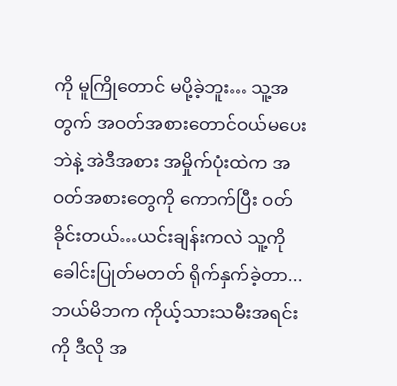ကို မူကြိုတောင် မပို့ခဲ့ဘူး… သူ့အတွက် အဝတ်အစားတောင်ဝယ်မပေးဘဲနဲ့ အဲဒီအစား အမှိုက်ပုံးထဲက အဝတ်အစားတွေကို ကောက်ပြီး ဝတ်ခိုင်းတယ်…ယင်းချန်းကလဲ သူ့ကို ခေါင်းပြုတ်မတတ် ရိုက်နှက်ခဲ့တာ...ဘယ်မိဘက ကိုယ့်သားသမီးအရင်းကို ဒီလို အ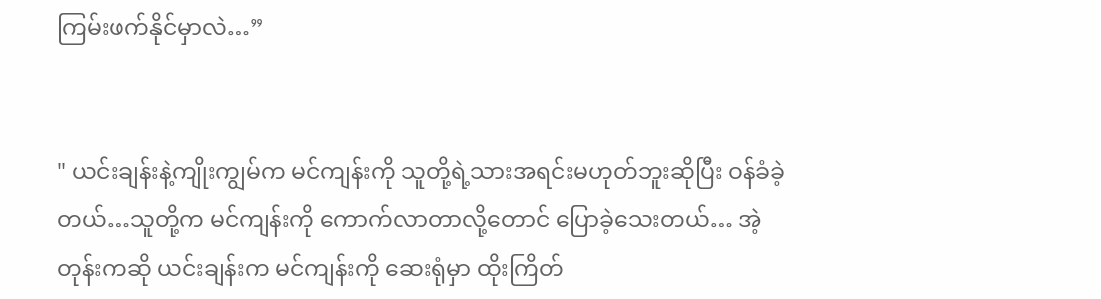ကြမ်းဖက်နိုင်မှာလဲ…”


" ယင်းချန်းနဲ့ကျိုးကျွမ်က မင်ကျန်းကို သူတို့ရဲ့သားအရင်းမဟုတ်ဘူးဆိုပြီး ဝန်ခံခဲ့တယ်…သူတို့က မင်ကျန်းကို ကောက်လာတာလို့တောင် ပြောခဲ့သေးတယ်… အဲ့တုန်းကဆို ယင်းချန်းက မင်ကျန်းကို ဆေးရုံမှာ ထိုးကြိတ်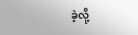ခဲ့လို့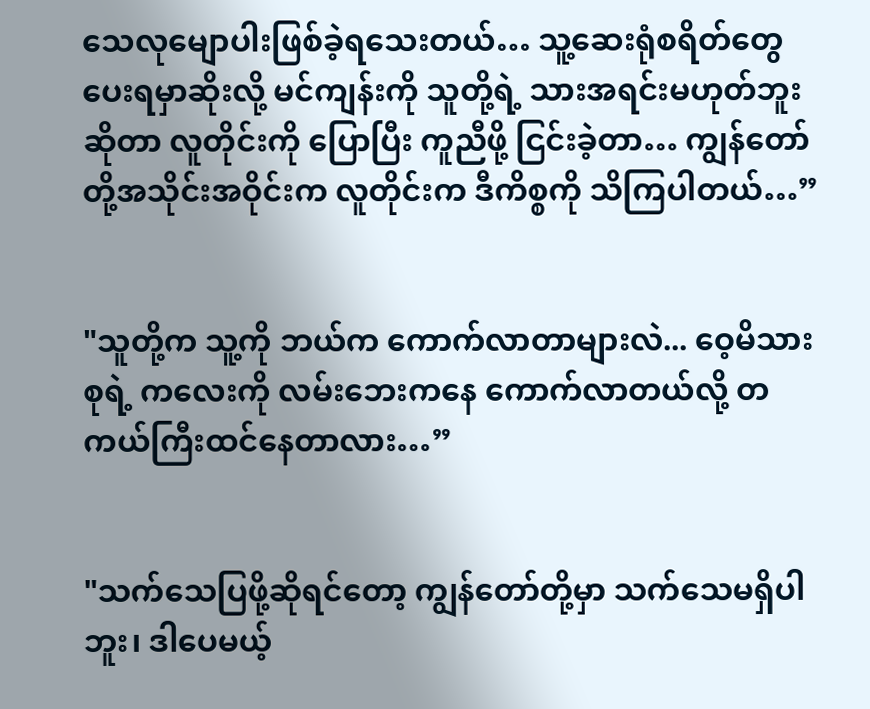သေလုမျောပါးဖြစ်ခဲ့ရသေးတယ်… သူ့ဆေးရုံစရိတ်တွေပေးရမှာဆိုးလို့ မင်ကျန်းကို သူတို့ရဲ့ သားအရင်းမဟုတ်ဘူးဆိုတာ လူတိုင်းကို ပြောပြီး ကူညီဖို့ ငြင်းခဲ့တာ… ကျွန်တော်တို့အသိုင်းအဝိုင်းက လူတိုင်းက ဒီကိစ္စကို သိကြပါတယ်…”


"သူတို့က သူ့ကို ဘယ်က ကောက်လာတာများလဲ... ဝေ့မိသားစုရဲ့ ကလေးကို လမ်းဘေးကနေ ကောက်လာတယ်လို့ တကယ်ကြီးထင်နေတာလား…”


"သက်သေပြဖို့ဆိုရင်တော့ ကျွန်တော်တို့မှာ သက်သေမရှိပါဘူး၊ ဒါပေမယ့်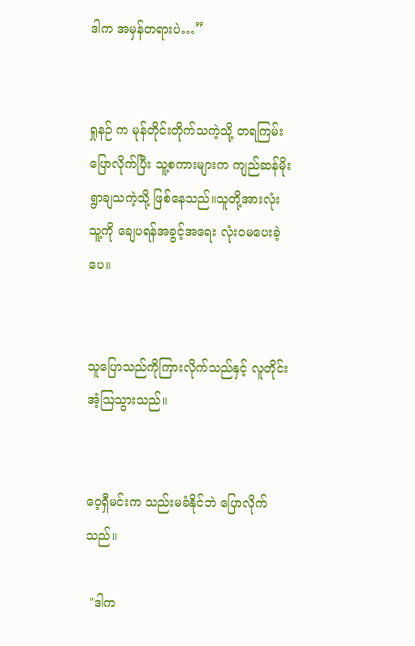ဒါက အမှန်တရားပဲ…”


ရှုနဉ် က မုန်တိုင်းတိုက်သကဲ့သို့ တရကြမ်းပြောလိုက်ပြီး သူ့စကားများက ကျည်ဆန်မိုးရွာချသကဲ့သို့ ဖြစ်နေသည်။သူတို့အားလုံး သူ့ကို ချေပရန်အခွင့်အရေး လုံးဝမပေးခဲ့ပေ။


သူပြောသည်ကိုကြားလိုက်သည်နှင့် လူတိုင်း အံ့ဩသွားသည်။


ဝေ့ရှီမင်းက သည်းမခံနိုင်ဘဲ ပြောလိုက်သည်။

 "ဒါက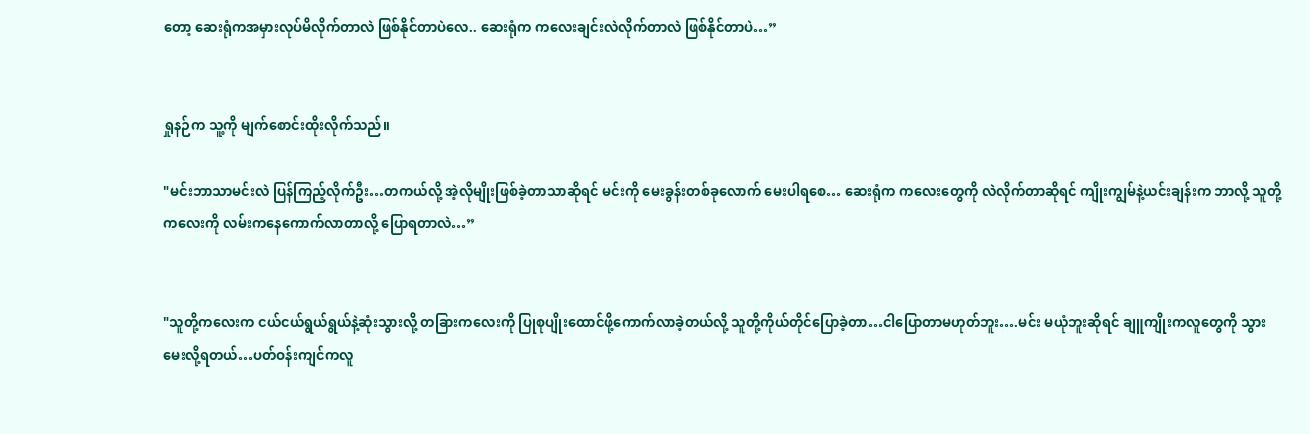တော့ ဆေးရုံကအမှားလုပ်မိလိုက်တာလဲ ဖြစ်နိုင်တာပဲလေ.. ဆေးရုံက ကလေးချင်းလဲလိုက်တာလဲ ဖြစ်နိုင်တာပဲ…”


ရှုနဉ်က သူ့ကို မျက်စောင်းထိုးလိုက်သည်။

"မင်းဘာသာမင်းလဲ ပြန်ကြည့်လိုက်ဦး…တကယ်လို့ အဲ့လိုမျိုးဖြစ်ခဲ့တာသာဆိုရင် မင်းကို မေးခွန်းတစ်ခုလောက် မေးပါရစေ… ဆေးရုံက ကလေးတွေကို လဲလိုက်တာဆိုရင် ကျိုးကျွမ်နဲ့ယင်းချန်းက ဘာလို့ သူတို့ကလေးကို လမ်းကနေကောက်လာတာလို့ ပြောရတာလဲ…”


"သူတို့ကလေးက ငယ်ငယ်ရွယ်ရွယ်နဲ့ဆုံးသွားလို့ တခြားကလေးကို ပြုစုပျိုးထောင်ဖို့ကောက်လာခဲ့တယ်လို့ သူတို့ကိုယ်တိုင်ပြောခဲ့တာ…ငါပြောတာမဟုတ်ဘူး….မင်း မယုံဘူးဆိုရင် ချူကျိုးကလူတွေကို သွားမေးလို့ရတယ်…ပတ်ဝန်းကျင်ကလူ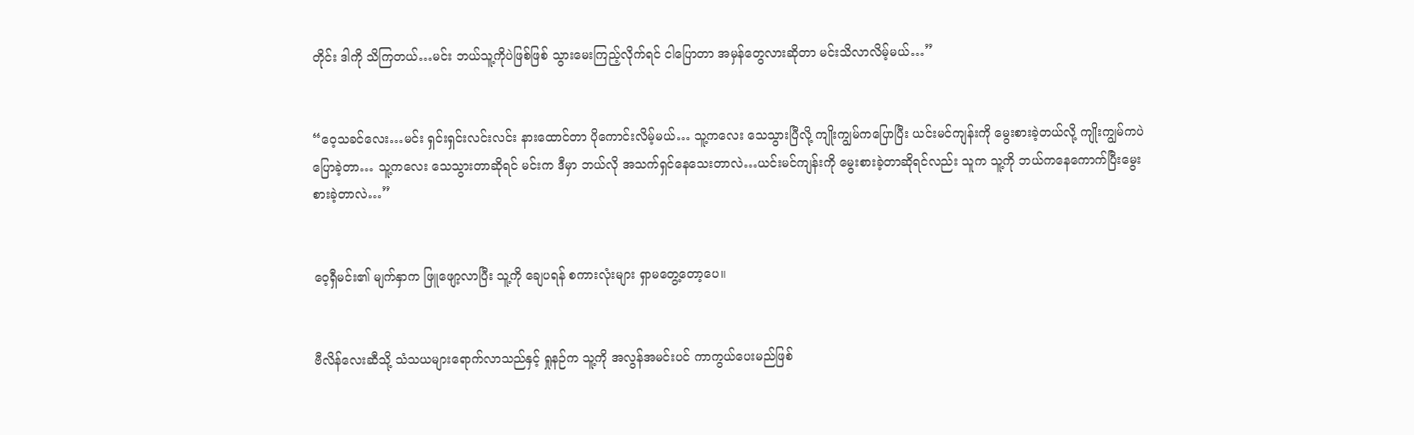တိုင်း ဒါကို သိကြတယ်…မင်း ဘယ်သူ့ကိုပဲဖြစ်ဖြစ် သွားမေးကြည့်လိုက်ရင် ငါပြောတာ အမှန်တွေလားဆိုတာ မင်းသိလာလိမ့်မယ်…”


“ဝေ့သခင်လေး…မင်း ရှင်းရှင်းလင်းလင်း နားထောင်တာ ပိုကောင်းလိမ့်မယ်… သူ့ကလေး သေသွားပြီလို့ ကျိုးကျွမ်ကပြောပြီး ယင်းမင်ကျန်းကို မွေးစားခဲ့တယ်လို့ ကျိုးကျွမ်ကပဲ ပြောခဲ့တာ… သူ့ကလေး သေသွားတာဆိုရင် မင်းက ဒီမှာ ဘယ်လို အသက်ရှင်နေသေးတာလဲ…ယင်းမင်ကျန်းကို မွေးစားခဲ့တာဆိုရင်လည်း သူက သူ့ကို ဘယ်ကနေကောက်ပြီးမွေးစားခဲ့တာလဲ…”


ဝေ့ရှီမင်း၏ မျက်နှာက ဖြူဖျော့လာပြီး သူ့ကို ချေပရန် စကားလုံးများ ရှာမတွေ့တော့ပေ။


ဗီလိန်လေးဆီသို့ သံသယများရောက်လာသည်နှင့် ရှုနဉ်က သူ့ကို အလွန်အမင်းပင် ကာကွယ်ပေးမည်ဖြစ်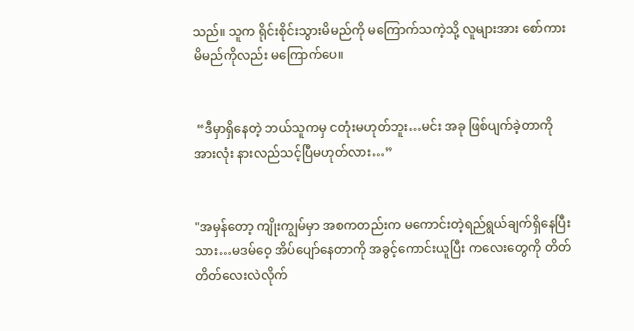သည်။ သူက ရိုင်းစိုင်းသွားမိမည်ကို မကြောက်သကဲ့သို့ လူများအား စော်ကားမိမည်ကိုလည်း မကြောက်ပေ။


 “ဒီမှာရှိနေတဲ့ ဘယ်သူကမှ ငတုံးမဟုတ်ဘူး…မင်း အခု ဖြစ်ပျက်ခဲ့တာကို အားလုံး နားလည်သင့်ပြီမဟုတ်လား…”


"အမှန်တော့ ကျိုးကျွမ်မှာ အစကတည်းက မကောင်းတဲ့ရည်ရွယ်ချက်ရှိနေပြီးသား…မဒမ်ဝေ့ အိပ်ပျော်နေတာကို အခွင့်ကောင်းယူပြီး ကလေးတွေကို တိတ်တိတ်လေးလဲလိုက်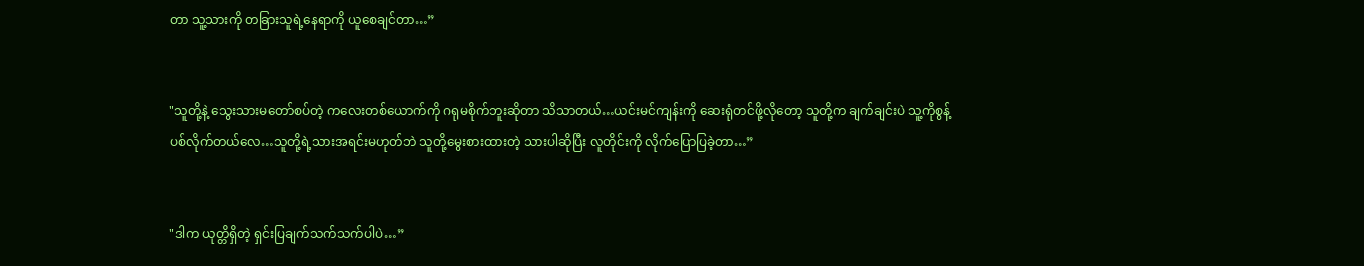တာ သူ့သားကို တခြားသူရဲ့နေရာကို ယူစေချင်တာ…”


"သူတို့နဲ့ သွေးသားမတော်စပ်တဲ့ ကလေးတစ်ယောက်ကို ဂရုမစိုက်ဘူးဆိုတာ သိသာတယ်…ယင်းမင်ကျန်းကို ဆေးရုံတင်ဖို့လိုတော့ သူတို့က ချက်ချင်းပဲ သူ့ကိုစွန့်ပစ်လိုက်တယ်လေ…သူတို့ရဲ့သားအရင်းမဟုတ်ဘဲ သူတို့မွေးစားထားတဲ့ သားပါဆိုပြီး လူတိုင်းကို လိုက်ပြောပြခဲ့တာ…”


"ဒါက ယုတ္တိရှိတဲ့ ရှင်းပြချက်သက်သက်ပါပဲ…”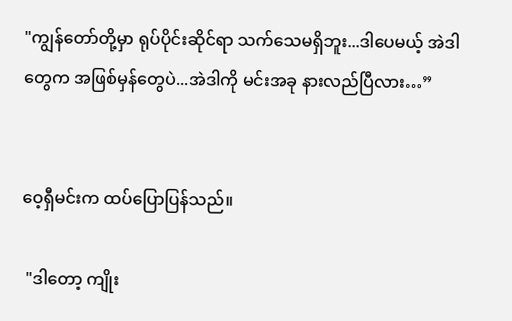"ကျွန်တော်တို့မှာ ရုပ်ပိုင်းဆိုင်ရာ သက်သေမရှိဘူး...ဒါပေမယ့် အဲဒါတွေက အဖြစ်မှန်တွေပဲ...အဲဒါကို မင်းအခု နားလည်ပြီလား…”


ဝေ့ရှီမင်းက ထပ်ပြောပြန်သည်။

 "ဒါတော့ ကျိုး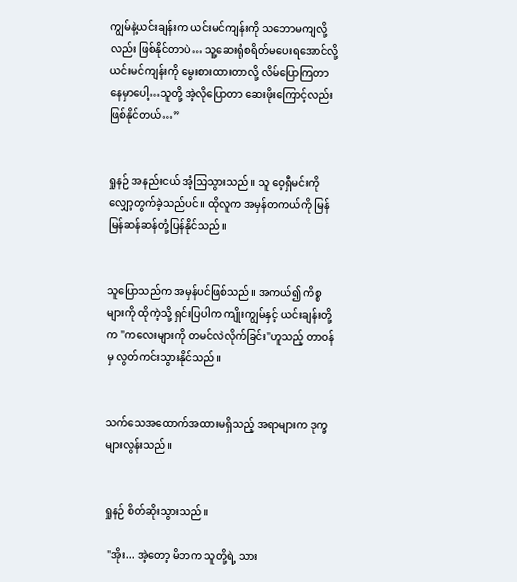ကျွမ်နဲ့ယင်းချန်းက ယင်းမင်ကျန်းကို သဘောမကျလို့လည်း ဖြစ်နိုင်တာပဲ… သူ့ဆေးရုံစရိတ်မပေးရအောင်လို့ ယင်းမင်ကျန်းကို မွေးစားထားတာလို့ လိမ်ပြောကြတာနေမှာပေါ့…သူတို့ အဲ့လိုပြောတာ ဆေးဖိုးကြောင့်လည်း ဖြစ်နိုင်တယ်…”


ရှုနဉ် အနည်းငယ် အံ့သြသွားသည်။ သူ ဝေ့ရှီမင်းကို လျှော့တွက်ခဲ့သည်ပင်။ ထိုလူက အမှန်တကယ်ကို မြန်မြန်ဆန်ဆန်တုံ့ပြန်နိုင်သည်။


သူပြောသည်က အမှန်ပင်ဖြစ်သည်။ အကယ်၍ ကိစ္စများကို ထိုကဲ့သို့ ရှင်းပြပါက ကျိုးကျွမ်နှင့် ယင်းချန်းတို့က "ကလေးများကို တမင်လဲလိုက်ခြင်း"ဟူသည့် တာဝန်မှ လွတ်ကင်းသွားနိုင်သည်။


သက်သေအထောက်အထားမရှိသည့် အရာများက ဒုက္ခများလွန်းသည်။


ရှုနဉ် စိတ်ဆိုးသွားသည်။

 "အိုး... အဲ့တော့ မိဘက သူတို့ရဲ့ သား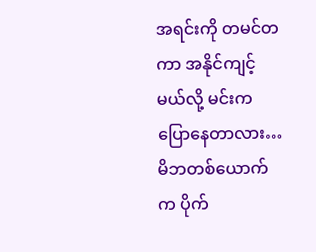အရင်းကို တမင်တကာ အနိုင်ကျင့်မယ်လို့ မင်းက ပြောနေတာလား…မိဘတစ်ယောက်က ပိုက်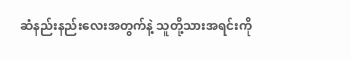ဆံနည်းနည်းလေးအတွက်နဲ့ သူတို့သားအရင်းကို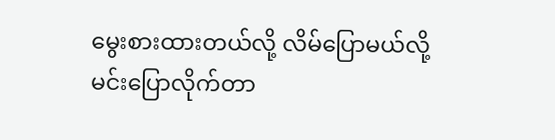မွေးစားထားတယ်လို့ လိမ်ပြောမယ်လို့ မင်းပြောလိုက်တာ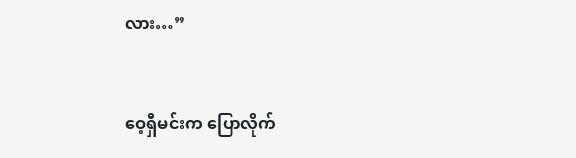လား…”


ဝေ့ရှီမင်းက ပြောလိုက်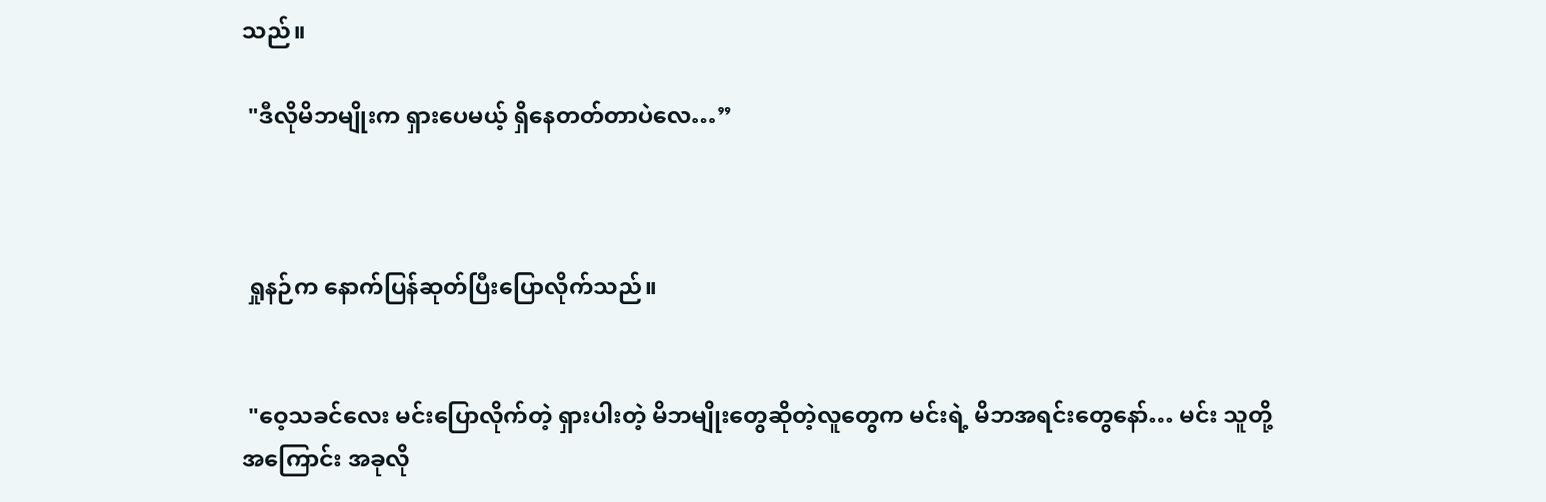သည်။

 "ဒီလိုမိဘမျိုးက ရှားပေမယ့် ရှိနေတတ်တာပဲလေ…”



 ရှုနဉ်က နောက်ပြန်ဆုတ်ပြီးပြောလိုက်သည်။


 "ဝေ့သခင်လေး မင်းပြောလိုက်တဲ့ ရှားပါးတဲ့ မိဘမျိုးတွေဆိုတဲ့လူတွေက မင်းရဲ့ မိဘအရင်းတွေနော်… မင်း သူတို့အကြောင်း အခုလို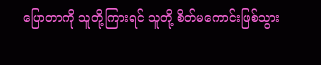ပြောတာကို သူတို့ကြားရင် သူတို့ စိတ်မကောင်းဖြစ်သွား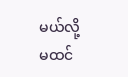မယ်လို့ မထင်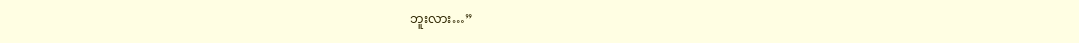ဘူးလား…”